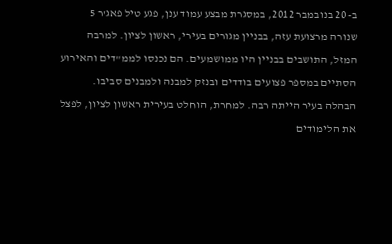ב- 20 בנובמבר 2012, במסגרת מבצע עמוד ענן, פגע טיל פאג'ר 5 שנורה מרצועת עזה, בבניין מגורים בעירי, ראשון לציון. למרבה המזל, התושבים בבניין היו ממושמעים. הם נכנסו לממ"דים והאירוע הסתיים במספר פצועים בודדים ובנזק למבנה ולמבנים סביבו.
הבהלה בעיר הייתה רבה. למחרת, הוחלט בעירית ראשון לציון, לפצל את הלימודים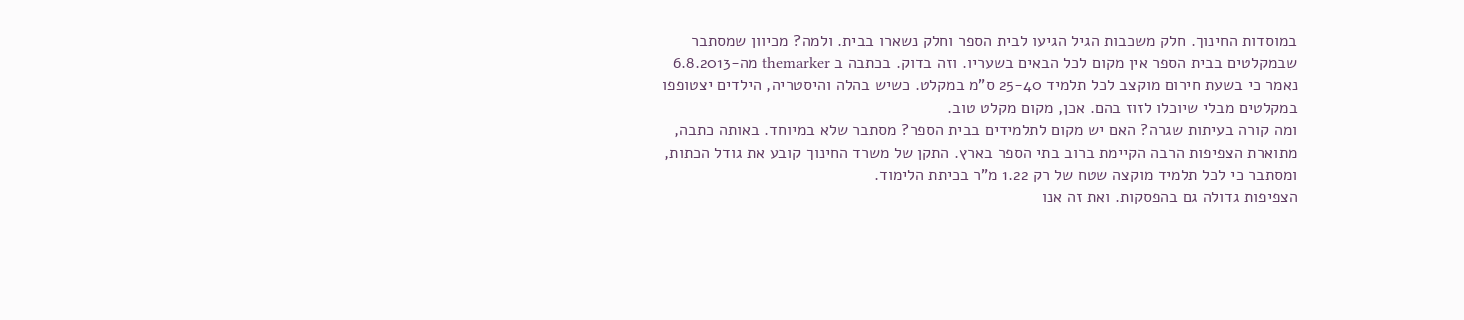במוסדות החינוך. חלק משכבות הגיל הגיעו לבית הספר וחלק נשארו בבית. ולמה? מכיוון שמסתבר שבמקלטים בבית הספר אין מקום לכל הבאים בשעריו. וזה בדוק. בכתבה ב themarker מה-6.8.2013 נאמר כי בשעת חירום מוקצב לכל תלמיד 25-40 ס"מ במקלט. כשיש בהלה והיסטריה, הילדים יצטופפו במקלטים מבלי שיוכלו לזוז בהם. אכן, מקום מקלט טוב.
ומה קורה בעיתות שגרה? האם יש מקום לתלמידים בבית הספר? מסתבר שלא במיוחד. באותה כתבה, מתוארת הצפיפות הרבה הקיימת ברוב בתי הספר בארץ. התקן של משרד החינוך קובע את גודל הכתות, ומסתבר כי לכל תלמיד מוקצה שטח של רק 1.22 מ"ר בכיתת הלימוד.
הצפיפות גדולה גם בהפסקות. ואת זה אנו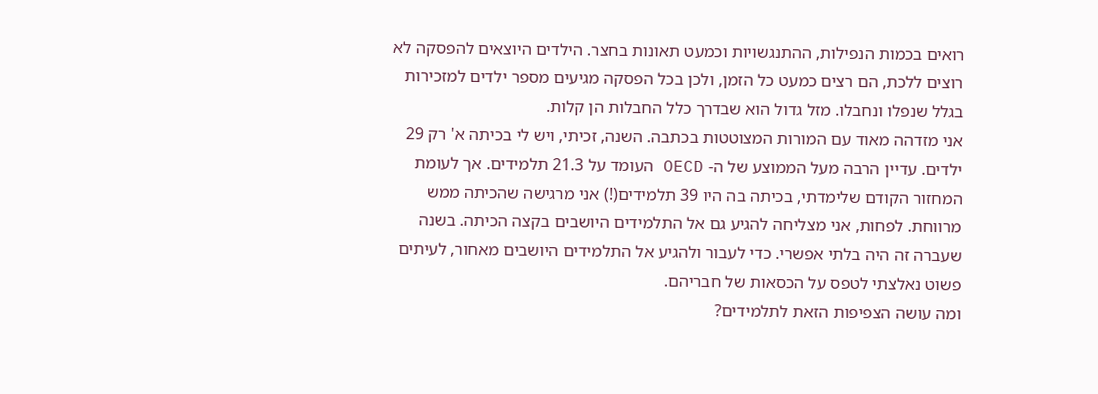רואים בכמות הנפילות, ההתנגשויות וכמעט תאונות בחצר. הילדים היוצאים להפסקה לא רוצים ללכת, הם רצים כמעט כל הזמן, ולכן בכל הפסקה מגיעים מספר ילדים למזכירות בגלל שנפלו ונחבלו. מזל גדול הוא שבדרך כלל החבלות הן קלות.
אני מזדהה מאוד עם המורות המצוטטות בכתבה. השנה, זכיתי, ויש לי בכיתה א' רק 29 ילדים. עדיין הרבה מעל הממוצע של ה- OECD העומד על 21.3 תלמידים. אך לעומת המחזור הקודם שלימדתי, בכיתה בה היו 39 תלמידים(!) אני מרגישה שהכיתה ממש מרווחת. לפחות, אני מצליחה להגיע גם אל התלמידים היושבים בקצה הכיתה. בשנה שעברה זה היה בלתי אפשרי. כדי לעבור ולהגיע אל התלמידים היושבים מאחור, לעיתים פשוט נאלצתי לטפס על הכסאות של חבריהם.
ומה עושה הצפיפות הזאת לתלמידים?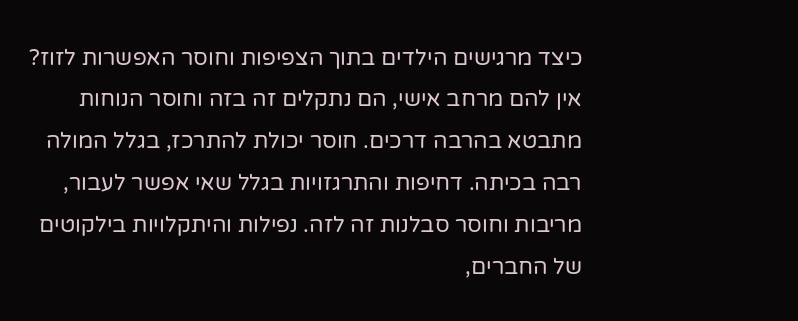כיצד מרגישים הילדים בתוך הצפיפות וחוסר האפשרות לזוז? אין להם מרחב אישי, הם נתקלים זה בזה וחוסר הנוחות מתבטא בהרבה דרכים. חוסר יכולת להתרכז, בגלל המולה רבה בכיתה. דחיפות והתרגזויות בגלל שאי אפשר לעבור, מריבות וחוסר סבלנות זה לזה. נפילות והיתקלויות בילקוטים של החברים,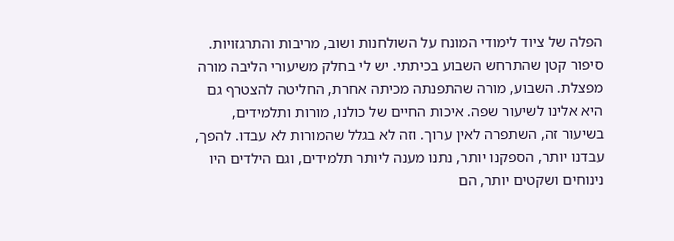הפלה של ציוד לימודי המונח על השולחנות ושוב, מריבות והתרגזויות.
סיפור קטן שהתרחש השבוע בכיתתי. יש לי בחלק משיעורי הליבה מורה מפצלת. השבוע, מורה שהתפנתה מכיתה אחרת, החליטה להצטרף גם היא אלינו לשיעור שפה. איכות החיים של כולנו, מורות ותלמידים, בשיעור זה, השתפרה לאין ערוך. וזה לא בגלל שהמורות לא עבדו. להפך, עבדנו יותר, הספקנו יותר, נתנו מענה ליותר תלמידים, וגם הילדים היו נינוחים ושקטים יותר, הם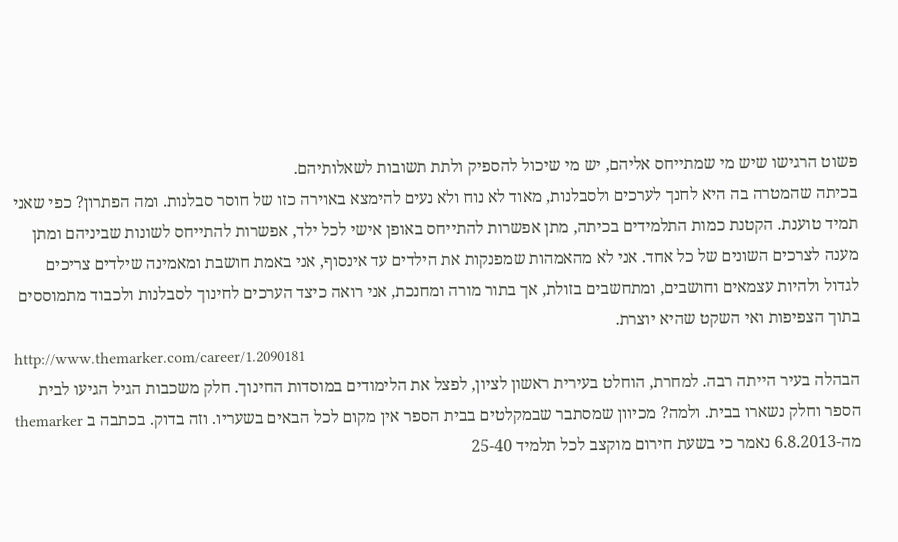פשוט הרגישו שיש מי שמתייחס אליהם, יש מי שיכול להספיק ולתת תשובות לשאלותיהם.
בכיתה שהמטרה בה היא לחנך לערכים ולסבלנות, מאוד לא נוח ולא נעים להימצא באוירה כזו של חוסר סבלנות. ומה הפתרון? כפי שאני תמיד טוענת. הקטנת כמות התלמידים בכיתה, מתן אפשרות להתייחס באופן אישי לכל ילד, אפשרות להתייחס לשונות שביניהם ומתן מענה לצרכים השונים של כל אחד. אני לא מהאמהות שמפנקות את הילדים עד אינסוף, אני באמת חושבת ומאמינה שילדים צריכים לגדול ולהיות עצמאים וחושבים, ומתחשבים בזולת, אך בתור מורה ומחנכת, אני רואה כיצד הערכים לחינוך לסבלנות ולכבוד מתמוססים בתוך הצפיפות ואי השקט שהיא יוצרת.
http://www.themarker.com/career/1.2090181
הבהלה בעיר הייתה רבה. למחרת, הוחלט בעירית ראשון לציון, לפצל את הלימודים במוסדות החינוך. חלק משכבות הגיל הגיעו לבית הספר וחלק נשארו בבית. ולמה? מכיוון שמסתבר שבמקלטים בבית הספר אין מקום לכל הבאים בשעריו. וזה בדוק. בכתבה ב themarker מה-6.8.2013 נאמר כי בשעת חירום מוקצב לכל תלמיד 25-40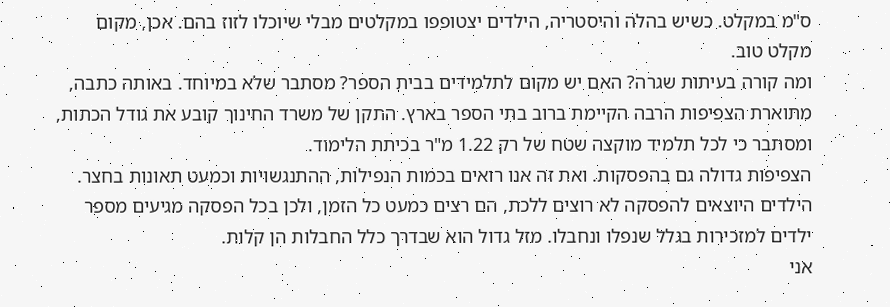ס"מ במקלט. כשיש בהלה והיסטריה, הילדים יצטופפו במקלטים מבלי שיוכלו לזוז בהם. אכן, מקום מקלט טוב.
ומה קורה בעיתות שגרה? האם יש מקום לתלמידים בבית הספר? מסתבר שלא במיוחד. באותה כתבה, מתוארת הצפיפות הרבה הקיימת ברוב בתי הספר בארץ. התקן של משרד החינוך קובע את גודל הכתות, ומסתבר כי לכל תלמיד מוקצה שטח של רק 1.22 מ"ר בכיתת הלימוד.
הצפיפות גדולה גם בהפסקות. ואת זה אנו רואים בכמות הנפילות, ההתנגשויות וכמעט תאונות בחצר. הילדים היוצאים להפסקה לא רוצים ללכת, הם רצים כמעט כל הזמן, ולכן בכל הפסקה מגיעים מספר ילדים למזכירות בגלל שנפלו ונחבלו. מזל גדול הוא שבדרך כלל החבלות הן קלות.
אני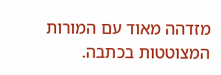מזדהה מאוד עם המורות המצוטטות בכתבה.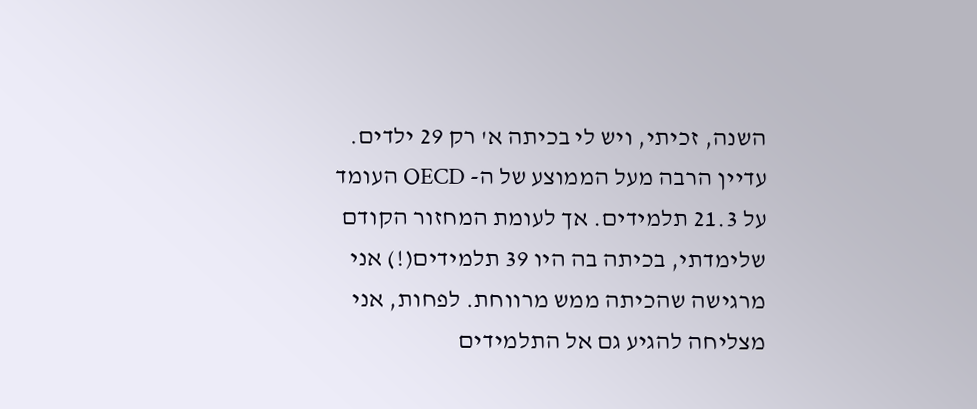השנה, זכיתי, ויש לי בכיתה א' רק 29 ילדים. עדיין הרבה מעל הממוצע של ה- OECD העומד על 21.3 תלמידים. אך לעומת המחזור הקודם שלימדתי, בכיתה בה היו 39 תלמידים(!) אני מרגישה שהכיתה ממש מרווחת. לפחות, אני מצליחה להגיע גם אל התלמידים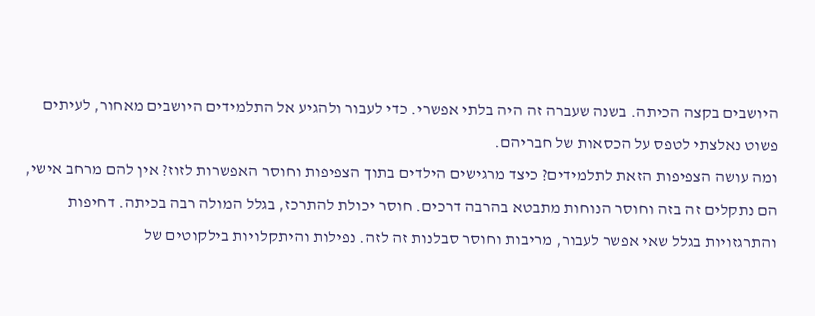היושבים בקצה הכיתה. בשנה שעברה זה היה בלתי אפשרי. כדי לעבור ולהגיע אל התלמידים היושבים מאחור, לעיתים פשוט נאלצתי לטפס על הכסאות של חבריהם.
ומה עושה הצפיפות הזאת לתלמידים? כיצד מרגישים הילדים בתוך הצפיפות וחוסר האפשרות לזוז? אין להם מרחב אישי, הם נתקלים זה בזה וחוסר הנוחות מתבטא בהרבה דרכים. חוסר יכולת להתרכז, בגלל המולה רבה בכיתה. דחיפות והתרגזויות בגלל שאי אפשר לעבור, מריבות וחוסר סבלנות זה לזה. נפילות והיתקלויות בילקוטים של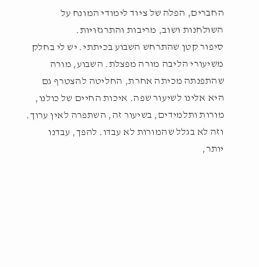החברים, הפלה של ציוד לימודי המונח על השולחנות ושוב, מריבות והתרגזויות.
סיפור קטן שהתרחש השבוע בכיתתי. יש לי בחלק משיעורי הליבה מורה מפצלת. השבוע, מורה שהתפנתה מכיתה אחרת, החליטה להצטרף גם היא אלינו לשיעור שפה. איכות החיים של כולנו, מורות ותלמידים, בשיעור זה, השתפרה לאין ערוך. וזה לא בגלל שהמורות לא עבדו. להפך, עבדנו יותר,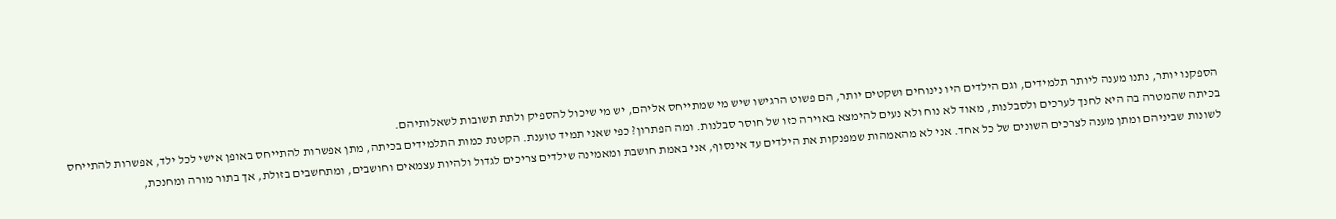הספקנו יותר, נתנו מענה ליותר תלמידים, וגם הילדים היו נינוחים ושקטים יותר, הם פשוט הרגישו שיש מי שמתייחס אליהם, יש מי שיכול להספיק ולתת תשובות לשאלותיהם.
בכיתה שהמטרה בה היא לחנך לערכים ולסבלנות, מאוד לא נוח ולא נעים להימצא באוירה כזו של חוסר סבלנות. ומה הפתרון? כפי שאני תמיד טוענת. הקטנת כמות התלמידים בכיתה, מתן אפשרות להתייחס באופן אישי לכל ילד, אפשרות להתייחס לשונות שביניהם ומתן מענה לצרכים השונים של כל אחד. אני לא מהאמהות שמפנקות את הילדים עד אינסוף, אני באמת חושבת ומאמינה שילדים צריכים לגדול ולהיות עצמאים וחושבים, ומתחשבים בזולת, אך בתור מורה ומחנכת,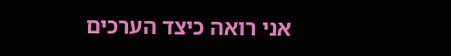אני רואה כיצד הערכים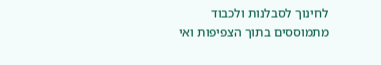לחינוך לסבלנות ולכבוד מתמוססים בתוך הצפיפות ואי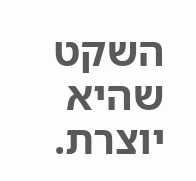השקט שהיא יוצרת.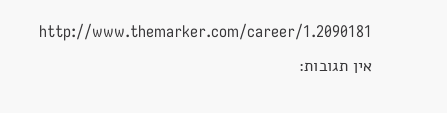http://www.themarker.com/career/1.2090181
אין תגובות: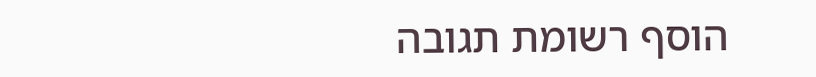הוסף רשומת תגובה